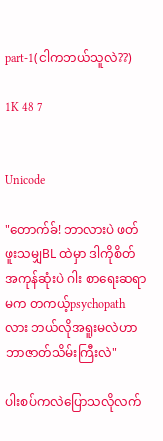part-1(ငါကဘယ်သူလဲ??)

1K 48 7


Unicode

"တောက်ခ်! ဘာလားပဲ ဖတ်ဖူးသမျှBL ထဲမှာ ဒါကိုစိတ်အကုန်ဆုံးပဲ ဂါး စာရေးဆရာမက တကယ့်psychopathလား ဘယ်လိုအရူးမလဲဟာ ဘာဇာတ်သိမ်းကြီးလဲ"

ပါးစပ်ကလဲပြောသလိုလက်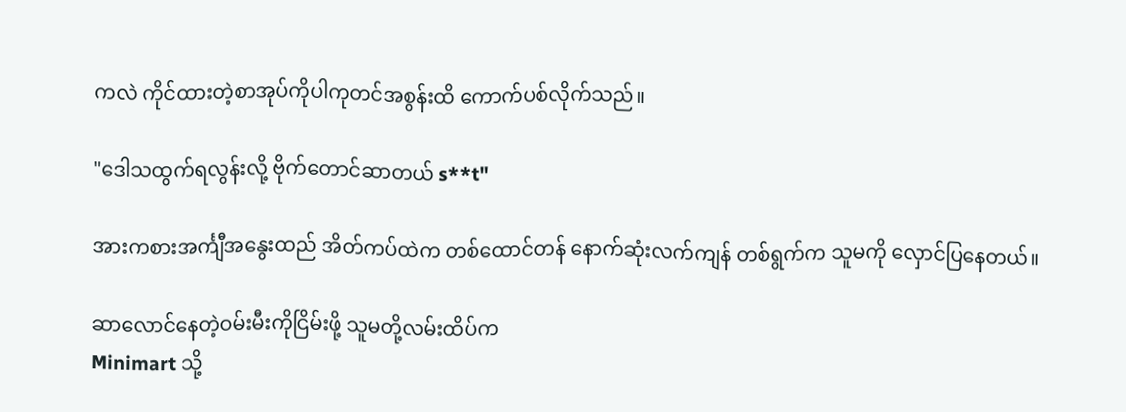ကလဲ ကိုင်ထားတဲ့စာအုပ်ကိုပါကုတင်အစွန်းထိ ကောက်ပစ်လိုက်သည်။

"ဒေါသထွက်ရလွန်းလို့ ဗိုက်တောင်ဆာတယ် s**t"

အားကစားအင်္ကျီအနွေးထည် အိတ်ကပ်ထဲက တစ်ထောင်တန် နောက်ဆုံးလက်ကျန် တစ်ရွက်က သူမကို လှောင်ပြနေတယ်။

ဆာလောင်နေတဲ့ဝမ်းမီးကိုငြိမ်းဖို့ သူမတို့လမ်းထိပ်က
Minimart သို့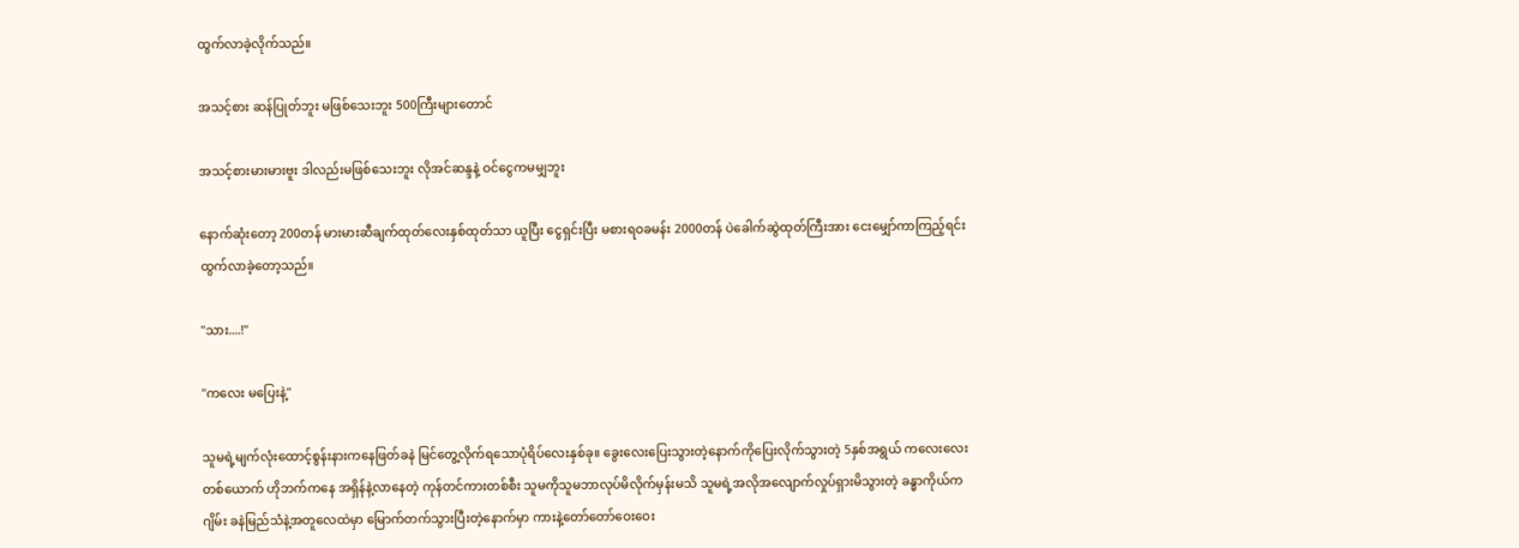ထွက်လာခဲ့လိုက်သည်။

အသင့်စား ဆန်ပြုတ်ဘူး မဖြစ်သေးဘူး 500ကြီးများတောင်

အသင့်စားမားမားဗူး ဒါလည်းမဖြစ်သေးဘူး လိုအင်ဆန္ဒနဲ့ ဝင်ငွေကမမျှဘူး

နောက်ဆုံးတော့ 200တန် မားမားဆီချက်ထုတ်လေးနှစ်ထုတ်သာ ယူပြီး ငွေရှင်းပြီး မစားရဝခမန်း 2000တန် ပဲခေါက်ဆွဲထုတ်ကြီးအား ငေးမျှော်ကာကြည့်ရင်း ထွက်လာခဲ့တော့သည်။

"သား....!"

"ကလေး မပြေးနဲ့"

သူမရဲ့မျက်လုံးထောင့်စွန်းနားကနေဖြတ်ခနဲ မြင်တွေ့လိုက်ရသောပုံရိပ်လေးနှစ်ခု။ ခွေးလေးပြေးသွားတဲ့နောက်ကိုပြေးလိုက်သွားတဲ့ 5နှစ်အရွယ် ကလေးလေးတစ်ယောက် ဟိုဘက်ကနေ အရှိန်နဲ့လာနေတဲ့ ကုန်တင်ကားတစ်စီး သူမကိုသူမဘာလုပ်မိလိုက်မှန်းမသိ သူမရဲ့အလိုအလျောက်လှုပ်ရှားမိသွားတဲ့ ခန္ဓာကိုယ်က ဂျိမ်း ခနဲမြည်သံနဲ့အတူလေထဲမှာ မြောက်တက်သွားပြီးတဲ့နောက်မှာ ကားနဲ့တော်တော်ဝေးဝေး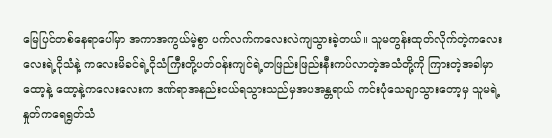မြေပြင်တစ်နေရာပေါ်မှာ အကာအကွယ်မဲ့စွာ ပက်လက်ကလေးလဲကျသွားခဲ့တယ်။ သူမတွန်းထုတ်လိုက်တဲ့ကလေးလေးရဲ့ငိုသံနဲ့ ကလေးမိခင်ရဲ့ငိုသံကြီးတို့ပတ်ဝန်းကျင်ရဲ့တဖြည်းဖြည်းနီးကပ်လာတဲ့အသံတို့ကို ကြားတဲ့အခါမှာ
ထော့နဲ့ ထော့နဲ့ကလေးလေးက ဒဏ်ရာအနည်းငယ်ရသွားသည်မှအပအန္တရာယ် ကင်းပုံသေချာသွားတော့မှ သူမရဲ့ နှုတ်ကရေရွတ်သံ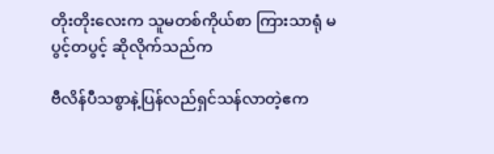တိုးတိုးလေးက သူမတစ်ကိုယ်စာ ကြားသာရုံ မပွင့်တပွင့် ဆိုလိုက်သည်က

ဗီလိန်ပီသစွာနဲ့ပြန်လည်ရှင်သန်လာတဲ့ဧက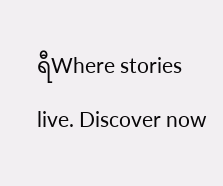ရီWhere stories live. Discover now